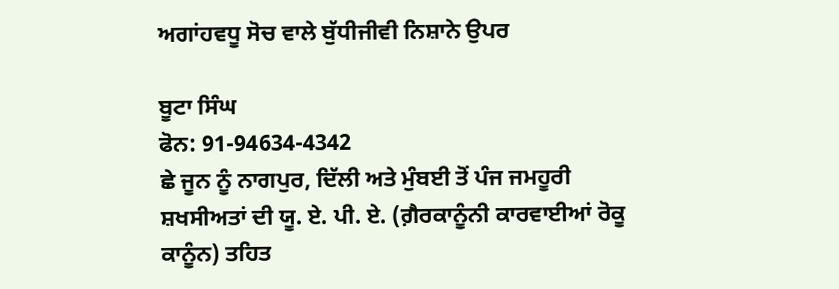ਅਗਾਂਹਵਧੂ ਸੋਚ ਵਾਲੇ ਬੁੱਧੀਜੀਵੀ ਨਿਸ਼ਾਨੇ ਉਪਰ

ਬੂਟਾ ਸਿੰਘ
ਫੋਨ: 91-94634-4342
ਛੇ ਜੂਨ ਨੂੰ ਨਾਗਪੁਰ, ਦਿੱਲੀ ਅਤੇ ਮੁੰਬਈ ਤੋਂ ਪੰਜ ਜਮਹੂਰੀ ਸ਼ਖਸੀਅਤਾਂ ਦੀ ਯੂ. ਏ. ਪੀ. ਏ. (ਗ਼ੈਰਕਾਨੂੰਨੀ ਕਾਰਵਾਈਆਂ ਰੋਕੂ ਕਾਨੂੰਨ) ਤਹਿਤ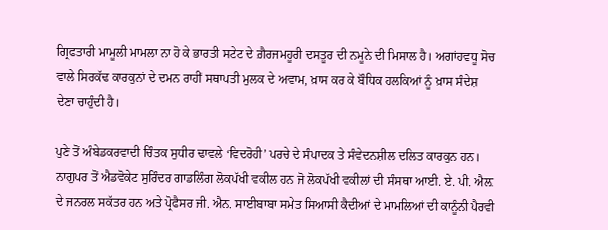ਗ੍ਰਿਫਤਾਰੀ ਮਾਮੂਲੀ ਮਾਮਲਾ ਨਾ ਹੋ ਕੇ ਭਾਰਤੀ ਸਟੇਟ ਦੇ ਗ਼ੈਰਜਮਹੂਰੀ ਦਸਤੂਰ ਦੀ ਨਮੂਨੇ ਦੀ ਮਿਸਾਲ ਹੈ। ਅਗਾਂਹਵਧੂ ਸੋਚ ਵਾਲੇ ਸਿਰਕੱਢ ਕਾਰਕੁਨਾਂ ਦੇ ਦਮਨ ਰਾਹੀਂ ਸਥਾਪਤੀ ਮੁਲਕ ਦੇ ਅਵਾਮ, ਖ਼ਾਸ ਕਰ ਕੇ ਬੌਧਿਕ ਹਲਕਿਆਂ ਨੂੰ ਖ਼ਾਸ ਸੰਦੇਸ਼ ਦੇਣਾ ਚਾਹੁੰਦੀ ਹੈ।

ਪੁਣੇ ਤੋਂ ਅੰਬੇਡਕਰਵਾਦੀ ਚਿੰਤਕ ਸੁਧੀਰ ਢਾਵਲੇ ‘ਵਿਦਰੋਹੀ’ ਪਰਚੇ ਦੇ ਸੰਪਾਦਕ ਤੇ ਸੰਵੇਦਨਸ਼ੀਲ ਦਲਿਤ ਕਾਰਕੁਨ ਹਨ। ਨਾਗੁਪਰ ਤੋਂ ਐਡਵੋਕੇਟ ਸੁਰਿੰਦਰ ਗਾਡਲਿੰਗ ਲੋਕਪੱਖੀ ਵਕੀਲ ਹਨ ਜੋ ਲੋਕਪੱਖੀ ਵਕੀਲਾਂ ਦੀ ਸੰਸਥਾ ਆਈ. ਏ. ਪੀ. ਐਲ਼ ਦੇ ਜਨਰਲ ਸਕੱਤਰ ਹਨ ਅਤੇ ਪ੍ਰੋਫੈਸਰ ਜੀ. ਐਨ. ਸਾਈਬਾਬਾ ਸਮੇਤ ਸਿਆਸੀ ਕੈਦੀਆਂ ਦੇ ਮਾਮਲਿਆਂ ਦੀ ਕਾਨੂੰਨੀ ਪੈਰਵੀ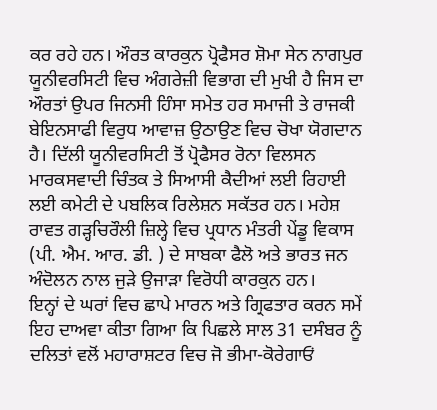ਕਰ ਰਹੇ ਹਨ। ਔਰਤ ਕਾਰਕੁਨ ਪ੍ਰੋਫੈਸਰ ਸ਼ੋਮਾ ਸੇਨ ਨਾਗਪੁਰ ਯੂਨੀਵਰਸਿਟੀ ਵਿਚ ਅੰਗਰੇਜ਼ੀ ਵਿਭਾਗ ਦੀ ਮੁਖੀ ਹੈ ਜਿਸ ਦਾ ਔਰਤਾਂ ਉਪਰ ਜਿਨਸੀ ਹਿੰਸਾ ਸਮੇਤ ਹਰ ਸਮਾਜੀ ਤੇ ਰਾਜਕੀ ਬੇਇਨਸਾਫੀ ਵਿਰੁਧ ਆਵਾਜ਼ ਉਠਾਉਣ ਵਿਚ ਚੋਖਾ ਯੋਗਦਾਨ ਹੈ। ਦਿੱਲੀ ਯੂਨੀਵਰਸਿਟੀ ਤੋਂ ਪ੍ਰੋਫੈਸਰ ਰੋਨਾ ਵਿਲਸਨ ਮਾਰਕਸਵਾਦੀ ਚਿੰਤਕ ਤੇ ਸਿਆਸੀ ਕੈਦੀਆਂ ਲਈ ਰਿਹਾਈ ਲਈ ਕਮੇਟੀ ਦੇ ਪਬਲਿਕ ਰਿਲੇਸ਼ਨ ਸਕੱਤਰ ਹਨ। ਮਹੇਸ਼ ਰਾਵਤ ਗੜ੍ਹਚਿਰੌਲੀ ਜ਼ਿਲ੍ਹੇ ਵਿਚ ਪ੍ਰਧਾਨ ਮੰਤਰੀ ਪੇਂਡੂ ਵਿਕਾਸ (ਪੀ. ਐਮ. ਆਰ. ਡੀ. ) ਦੇ ਸਾਬਕਾ ਫੈਲੋ ਅਤੇ ਭਾਰਤ ਜਨ ਅੰਦੋਲਨ ਨਾਲ ਜੁੜੇ ਉਜਾੜਾ ਵਿਰੋਧੀ ਕਾਰਕੁਨ ਹਨ।
ਇਨ੍ਹਾਂ ਦੇ ਘਰਾਂ ਵਿਚ ਛਾਪੇ ਮਾਰਨ ਅਤੇ ਗ੍ਰਿਫਤਾਰ ਕਰਨ ਸਮੇਂ ਇਹ ਦਾਅਵਾ ਕੀਤਾ ਗਿਆ ਕਿ ਪਿਛਲੇ ਸਾਲ 31 ਦਸੰਬਰ ਨੂੰ ਦਲਿਤਾਂ ਵਲੋਂ ਮਹਾਰਾਸ਼ਟਰ ਵਿਚ ਜੋ ਭੀਮਾ-ਕੋਰੇਗਾਓਂ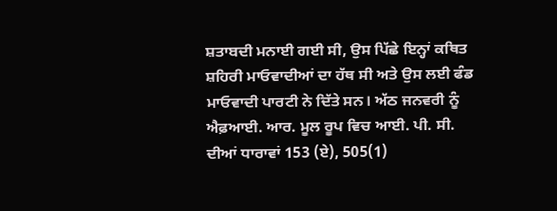ਸ਼ਤਾਬਦੀ ਮਨਾਈ ਗਈ ਸੀ, ਉਸ ਪਿੱਛੇ ਇਨ੍ਹਾਂ ਕਥਿਤ ਸ਼ਹਿਰੀ ਮਾਓਵਾਦੀਆਂ ਦਾ ਹੱਥ ਸੀ ਅਤੇ ਉਸ ਲਈ ਫੰਡ ਮਾਓਵਾਦੀ ਪਾਰਟੀ ਨੇ ਦਿੱਤੇ ਸਨ। ਅੱਠ ਜਨਵਰੀ ਨੂੰ ਐਫ਼ਆਈ. ਆਰ. ਮੂਲ ਰੂਪ ਵਿਚ ਆਈ. ਪੀ. ਸੀ. ਦੀਆਂ ਧਾਰਾਵਾਂ 153 (ਏ), 505(1)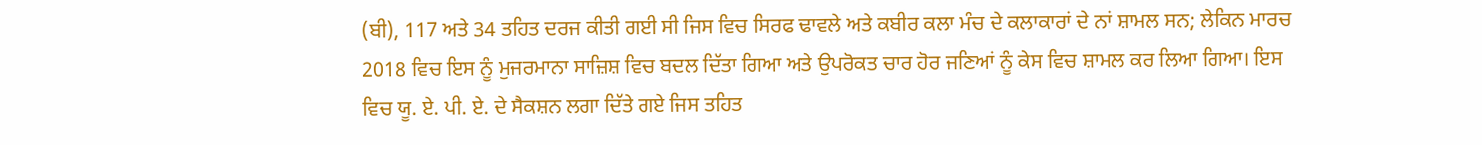(ਬੀ), 117 ਅਤੇ 34 ਤਹਿਤ ਦਰਜ ਕੀਤੀ ਗਈ ਸੀ ਜਿਸ ਵਿਚ ਸਿਰਫ ਢਾਵਲੇ ਅਤੇ ਕਬੀਰ ਕਲਾ ਮੰਚ ਦੇ ਕਲਾਕਾਰਾਂ ਦੇ ਨਾਂ ਸ਼ਾਮਲ ਸਨ; ਲੇਕਿਨ ਮਾਰਚ 2018 ਵਿਚ ਇਸ ਨੂੰ ਮੁਜਰਮਾਨਾ ਸਾਜ਼ਿਸ਼ ਵਿਚ ਬਦਲ ਦਿੱਤਾ ਗਿਆ ਅਤੇ ਉਪਰੋਕਤ ਚਾਰ ਹੋਰ ਜਣਿਆਂ ਨੂੰ ਕੇਸ ਵਿਚ ਸ਼ਾਮਲ ਕਰ ਲਿਆ ਗਿਆ। ਇਸ ਵਿਚ ਯੂ. ਏ. ਪੀ. ਏ. ਦੇ ਸੈਕਸ਼ਨ ਲਗਾ ਦਿੱਤੇ ਗਏ ਜਿਸ ਤਹਿਤ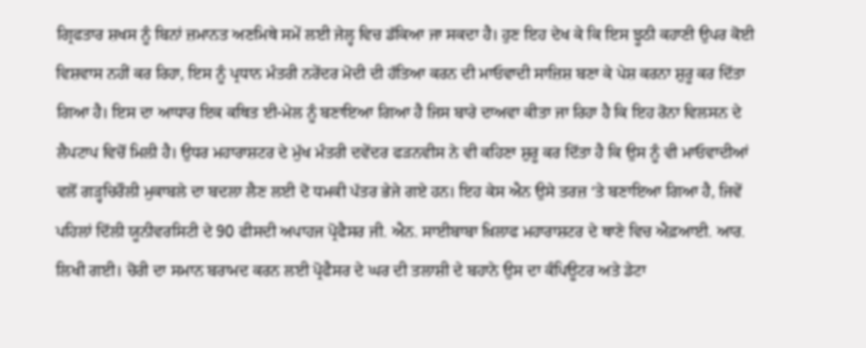ਗ੍ਰਿਫਤਾਰ ਸ਼ਖਸ ਨੂੰ ਬਿਨਾਂ ਜ਼ਮਾਨਤ ਅਣਮਿਥੇ ਸਮੇਂ ਲਈ ਜੇਲ੍ਹ ਵਿਚ ਡੱਕਿਆ ਜਾ ਸਕਦਾ ਹੈ। ਹੁਣ ਇਹ ਦੇਖ ਕੇ ਕਿ ਇਸ ਝੂਠੀ ਕਹਾਣੀ ਉਪਰ ਕੋਈ ਵਿਸ਼ਵਾਸ ਨਹੀਂ ਕਰ ਰਿਹਾ, ਇਸ ਨੂੰ ਪ੍ਰਧਾਨ ਮੰਤਰੀ ਨਰੇਂਦਰ ਮੋਦੀ ਦੀ ਹੱਤਿਆ ਕਰਨ ਦੀ ਮਾਓਵਾਦੀ ਸਾਜ਼ਿਸ਼ ਬਣਾ ਕੇ ਪੇਸ਼ ਕਰਨਾ ਸ਼ੁਰੂ ਕਰ ਦਿੱਤਾ ਗਿਆ ਹੈ। ਇਸ ਦਾ ਆਧਾਰ ਇਕ ਕਥਿਤ ਈ-ਮੇਲ ਨੂੰ ਬਣਾਇਆ ਗਿਆ ਹੈ ਜਿਸ ਬਾਰੇ ਦਾਅਵਾ ਕੀਤਾ ਜਾ ਰਿਹਾ ਹੈ ਕਿ ਇਹ ਰੋਨਾ ਵਿਲਸਨ ਦੇ ਲੈਪਟਾਪ ਵਿਚੋਂ ਮਿਲੀ ਹੈ। ਉਧਰ ਮਹਾਰਾਸ਼ਟਰ ਦੇ ਮੁੱਖ ਮੰਤਰੀ ਦਵੇਂਦਰ ਫੜਨਵੀਸ ਨੇ ਵੀ ਕਹਿਣਾ ਸ਼ੁਰੂ ਕਰ ਦਿੱਤਾ ਹੈ ਕਿ ਉਸ ਨੂੰ ਵੀ ਮਾਓਵਾਦੀਆਂ ਵਲੋਂ ਗੜ੍ਹਚਿਰੌਲੀ ਮੁਕਾਬਲੇ ਦਾ ਬਦਲਾ ਲੈਣ ਲਈ ਦੋ ਧਮਕੀ ਪੱਤਰ ਭੇਜੇ ਗਏ ਹਨ। ਇਹ ਕੇਸ ਐਨ ਉਸੇ ਤਰਜ਼ ‘ਤੇ ਬਣਾਇਆ ਗਿਆ ਹੈ, ਜਿਵੇਂ ਪਹਿਲਾਂ ਦਿੱਲੀ ਯੂਨੀਵਰਸਿਟੀ ਦੇ 90 ਫੀਸਦੀ ਅਪਾਹਜ ਪ੍ਰੋਫੈਸਰ ਜੀ. ਐਨ. ਸਾਈਬਾਬਾ ਖ਼ਿਲਾਫ ਮਹਾਰਾਸ਼ਟਰ ਦੇ ਥਾਣੇ ਵਿਚ ਐਫ਼ਆਈ. ਆਰ. ਲਿਖੀ ਗਈ। ਚੋਰੀ ਦਾ ਸਮਾਨ ਬਰਾਮਦ ਕਰਨ ਲਈ ਪ੍ਰੋਫੈਸਰ ਦੇ ਘਰ ਦੀ ਤਲਾਸ਼ੀ ਦੇ ਬਹਾਨੇ ਉਸ ਦਾ ਕੰਪਿਊਟਰ ਅਤੇ ਡੇਟਾ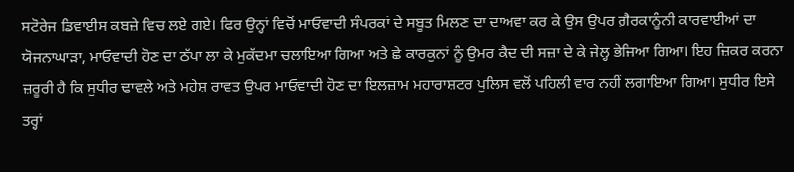ਸਟੋਰੇਜ ਡਿਵਾਈਸ ਕਬਜ਼ੇ ਵਿਚ ਲਏ ਗਏ। ਫਿਰ ਉਨ੍ਹਾਂ ਵਿਚੋਂ ਮਾਓਵਾਦੀ ਸੰਪਰਕਾਂ ਦੇ ਸਬੂਤ ਮਿਲਣ ਦਾ ਦਾਅਵਾ ਕਰ ਕੇ ਉਸ ਉਪਰ ਗ਼ੈਰਕਾਨੂੰਨੀ ਕਾਰਵਾਈਆਂ ਦਾ ਯੋਜਨਾਘਾੜਾ, ਮਾਓਵਾਦੀ ਹੋਣ ਦਾ ਠੱਪਾ ਲਾ ਕੇ ਮੁਕੱਦਮਾ ਚਲਾਇਆ ਗਿਆ ਅਤੇ ਛੇ ਕਾਰਕੁਨਾਂ ਨੂੰ ਉਮਰ ਕੈਦ ਦੀ ਸਜ਼ਾ ਦੇ ਕੇ ਜੇਲ੍ਹ ਭੇਜਿਆ ਗਿਆ। ਇਹ ਜ਼ਿਕਰ ਕਰਨਾ ਜ਼ਰੂਰੀ ਹੈ ਕਿ ਸੁਧੀਰ ਢਾਵਲੇ ਅਤੇ ਮਹੇਸ਼ ਰਾਵਤ ਉਪਰ ਮਾਓਵਾਦੀ ਹੋਣ ਦਾ ਇਲਜ਼ਾਮ ਮਹਾਰਾਸ਼ਟਰ ਪੁਲਿਸ ਵਲੋਂ ਪਹਿਲੀ ਵਾਰ ਨਹੀਂ ਲਗਾਇਆ ਗਿਆ। ਸੁਧੀਰ ਇਸੇ ਤਰ੍ਹਾਂ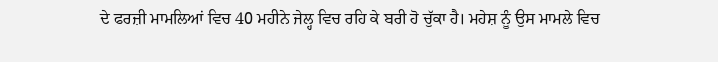ਦੇ ਫਰਜ਼ੀ ਮਾਮਲਿਆਂ ਵਿਚ 40 ਮਹੀਨੇ ਜੇਲ੍ਹ ਵਿਚ ਰਹਿ ਕੇ ਬਰੀ ਹੋ ਚੁੱਕਾ ਹੈ। ਮਹੇਸ਼ ਨੂੰ ਉਸ ਮਾਮਲੇ ਵਿਚ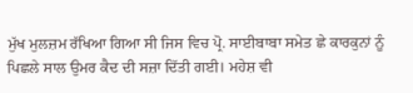ਮੁੱਖ ਮੁਲਜ਼ਮ ਰੱਖਿਆ ਗਿਆ ਸੀ ਜਿਸ ਵਿਚ ਪ੍ਰੋ. ਸਾਈਬਾਬਾ ਸਮੇਤ ਛੇ ਕਾਰਕੁਨਾਂ ਨੂੰ ਪਿਛਲੇ ਸਾਲ ਉਮਰ ਕੈਦ ਦੀ ਸਜ਼ਾ ਦਿੱਤੀ ਗਈ। ਮਹੇਸ਼ ਵੀ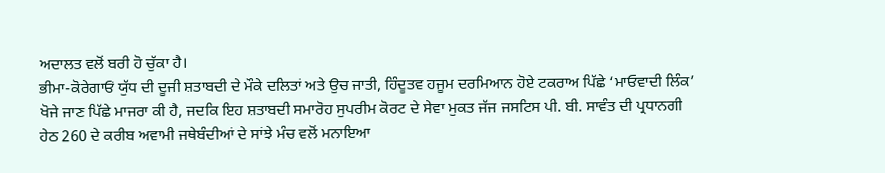ਅਦਾਲਤ ਵਲੋਂ ਬਰੀ ਹੋ ਚੁੱਕਾ ਹੈ।
ਭੀਮਾ-ਕੋਰੇਗਾਓਂ ਯੁੱਧ ਦੀ ਦੂਜੀ ਸ਼ਤਾਬਦੀ ਦੇ ਮੌਕੇ ਦਲਿਤਾਂ ਅਤੇ ਉਚ ਜਾਤੀ, ਹਿੰਦੂਤਵ ਹਜੂਮ ਦਰਮਿਆਨ ਹੋਏ ਟਕਰਾਅ ਪਿੱਛੇ ‘ਮਾਓਵਾਦੀ ਲਿੰਕ’ ਖੋਜੇ ਜਾਣ ਪਿੱਛੇ ਮਾਜਰਾ ਕੀ ਹੈ, ਜਦਕਿ ਇਹ ਸ਼ਤਾਬਦੀ ਸਮਾਰੋਹ ਸੁਪਰੀਮ ਕੋਰਟ ਦੇ ਸੇਵਾ ਮੁਕਤ ਜੱਜ ਜਸਟਿਸ ਪੀ. ਬੀ. ਸਾਵੰਤ ਦੀ ਪ੍ਰਧਾਨਗੀ ਹੇਠ 260 ਦੇ ਕਰੀਬ ਅਵਾਮੀ ਜਥੇਬੰਦੀਆਂ ਦੇ ਸਾਂਝੇ ਮੰਚ ਵਲੋਂ ਮਨਾਇਆ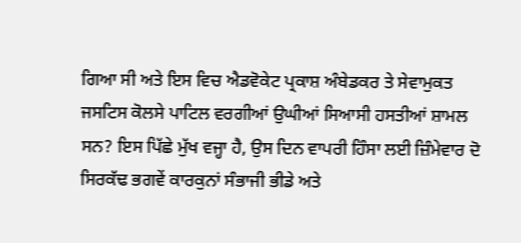ਗਿਆ ਸੀ ਅਤੇ ਇਸ ਵਿਚ ਐਡਵੋਕੇਟ ਪ੍ਰਕਾਸ਼ ਅੰਬੇਡਕਰ ਤੇ ਸੇਵਾਮੁਕਤ ਜਸਟਿਸ ਕੋਲਸੇ ਪਾਟਿਲ ਵਰਗੀਆਂ ਉਘੀਆਂ ਸਿਆਸੀ ਹਸਤੀਆਂ ਸ਼ਾਮਲ ਸਨ? ਇਸ ਪਿੱਛੇ ਮੁੱਖ ਵਜ੍ਹਾ ਹੈ, ਉਸ ਦਿਨ ਵਾਪਰੀ ਹਿੰਸਾ ਲਈ ਜ਼ਿੰਮੇਵਾਰ ਦੋ ਸਿਰਕੱਢ ਭਗਵੇਂ ਕਾਰਕੁਨਾਂ ਸੰਭਾਜੀ ਭੀਡੇ ਅਤੇ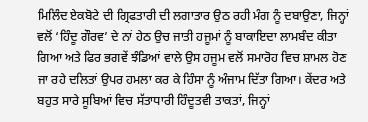ਮਿਲਿੰਦ ਏਕਬੋਟੇ ਦੀ ਗ੍ਰਿਫਤਾਰੀ ਦੀ ਲਗਾਤਾਰ ਉਠ ਰਹੀ ਮੰਗ ਨੂੰ ਦਬਾਉਣਾ, ਜਿਨ੍ਹਾਂ ਵਲੋਂ ‘ਹਿੰਦੂ ਗੌਰਵ’ ਦੇ ਨਾਂ ਹੇਠ ਉਚ ਜਾਤੀ ਹਜੂਮਾਂ ਨੂੰ ਬਾਕਾਇਦਾ ਲਾਮਬੰਦ ਕੀਤਾ ਗਿਆ ਅਤੇ ਫਿਰ ਭਗਵੇਂ ਝੰਡਿਆਂ ਵਾਲੇ ਉਸ ਹਜੂਮ ਵਲੋਂ ਸਮਾਰੋਹ ਵਿਚ ਸ਼ਾਮਲ ਹੋਣ ਜਾ ਰਹੇ ਦਲਿਤਾਂ ਉਪਰ ਹਮਲਾ ਕਰ ਕੇ ਹਿੰਸਾ ਨੂੰ ਅੰਜਾਮ ਦਿੱਤਾ ਗਿਆ। ਕੇਂਦਰ ਅਤੇ ਬਹੁਤ ਸਾਰੇ ਸੂਬਿਆਂ ਵਿਚ ਸੱਤਾਧਾਰੀ ਹਿੰਦੂਤਵੀ ਤਾਕਤਾਂ, ਜਿਨ੍ਹਾਂ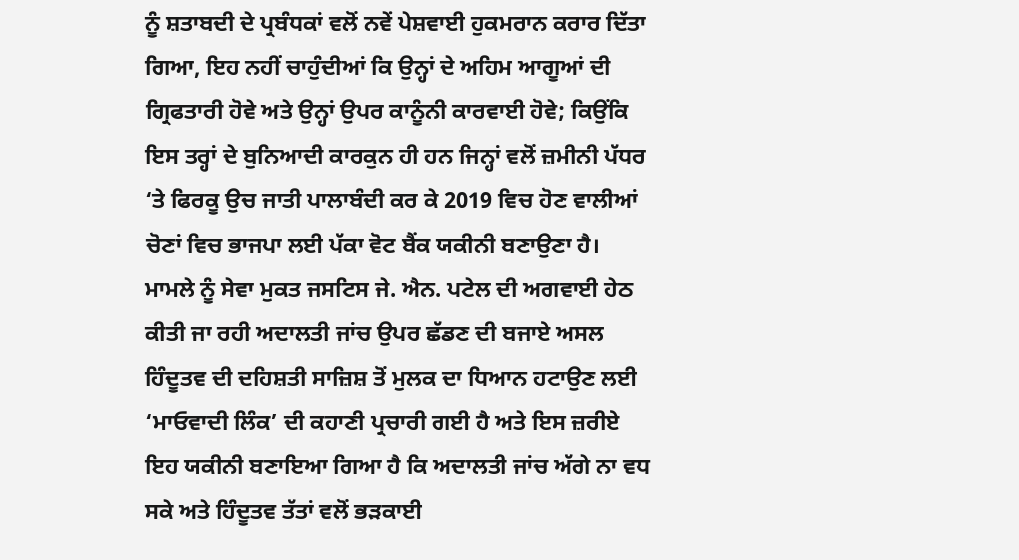ਨੂੰ ਸ਼ਤਾਬਦੀ ਦੇ ਪ੍ਰਬੰਧਕਾਂ ਵਲੋਂ ਨਵੇਂ ਪੇਸ਼ਵਾਈ ਹੁਕਮਰਾਨ ਕਰਾਰ ਦਿੱਤਾ ਗਿਆ, ਇਹ ਨਹੀਂ ਚਾਹੁੰਦੀਆਂ ਕਿ ਉਨ੍ਹਾਂ ਦੇ ਅਹਿਮ ਆਗੂਆਂ ਦੀ ਗ੍ਰਿਫਤਾਰੀ ਹੋਵੇ ਅਤੇ ਉਨ੍ਹਾਂ ਉਪਰ ਕਾਨੂੰਨੀ ਕਾਰਵਾਈ ਹੋਵੇ; ਕਿਉਂਕਿ ਇਸ ਤਰ੍ਹਾਂ ਦੇ ਬੁਨਿਆਦੀ ਕਾਰਕੁਨ ਹੀ ਹਨ ਜਿਨ੍ਹਾਂ ਵਲੋਂ ਜ਼ਮੀਨੀ ਪੱਧਰ ‘ਤੇ ਫਿਰਕੂ ਉਚ ਜਾਤੀ ਪਾਲਾਬੰਦੀ ਕਰ ਕੇ 2019 ਵਿਚ ਹੋਣ ਵਾਲੀਆਂ ਚੋਣਾਂ ਵਿਚ ਭਾਜਪਾ ਲਈ ਪੱਕਾ ਵੋਟ ਬੈਂਕ ਯਕੀਨੀ ਬਣਾਉਣਾ ਹੈ। ਮਾਮਲੇ ਨੂੰ ਸੇਵਾ ਮੁਕਤ ਜਸਟਿਸ ਜੇ. ਐਨ. ਪਟੇਲ ਦੀ ਅਗਵਾਈ ਹੇਠ ਕੀਤੀ ਜਾ ਰਹੀ ਅਦਾਲਤੀ ਜਾਂਚ ਉਪਰ ਛੱਡਣ ਦੀ ਬਜਾਏ ਅਸਲ ਹਿੰਦੂਤਵ ਦੀ ਦਹਿਸ਼ਤੀ ਸਾਜ਼ਿਸ਼ ਤੋਂ ਮੁਲਕ ਦਾ ਧਿਆਨ ਹਟਾਉਣ ਲਈ ‘ਮਾਓਵਾਦੀ ਲਿੰਕ’ ਦੀ ਕਹਾਣੀ ਪ੍ਰਚਾਰੀ ਗਈ ਹੈ ਅਤੇ ਇਸ ਜ਼ਰੀਏ ਇਹ ਯਕੀਨੀ ਬਣਾਇਆ ਗਿਆ ਹੈ ਕਿ ਅਦਾਲਤੀ ਜਾਂਚ ਅੱਗੇ ਨਾ ਵਧ ਸਕੇ ਅਤੇ ਹਿੰਦੂਤਵ ਤੱਤਾਂ ਵਲੋਂ ਭੜਕਾਈ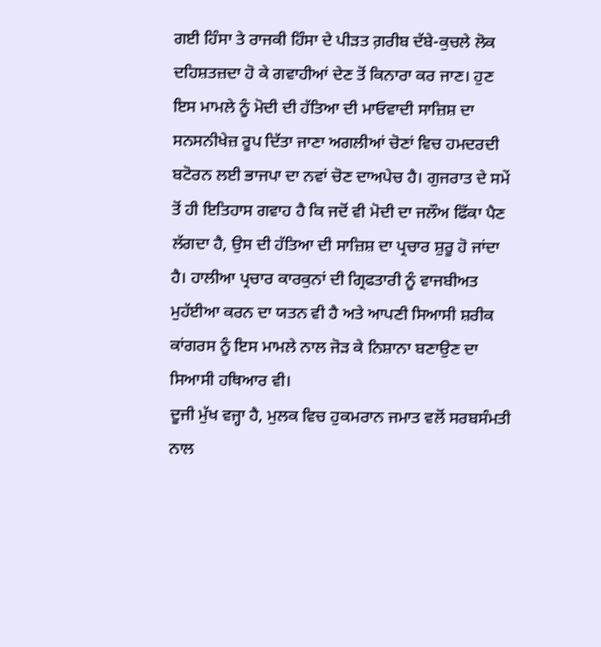ਗਈ ਹਿੰਸਾ ਤੇ ਰਾਜਕੀ ਹਿੰਸਾ ਦੇ ਪੀੜਤ ਗ਼ਰੀਬ ਦੱਬੇ-ਕੁਚਲੇ ਲੋਕ ਦਹਿਸ਼ਤਜ਼ਦਾ ਹੋ ਕੇ ਗਵਾਹੀਆਂ ਦੇਣ ਤੋਂ ਕਿਨਾਰਾ ਕਰ ਜਾਣ। ਹੁਣ ਇਸ ਮਾਮਲੇ ਨੂੰ ਮੋਦੀ ਦੀ ਹੱਤਿਆ ਦੀ ਮਾਓਵਾਦੀ ਸਾਜ਼ਿਸ਼ ਦਾ ਸਨਸਨੀਖੇਜ਼ ਰੂਪ ਦਿੱਤਾ ਜਾਣਾ ਅਗਲੀਆਂ ਚੋਣਾਂ ਵਿਚ ਹਮਦਰਦੀ ਬਟੋਰਨ ਲਈ ਭਾਜਪਾ ਦਾ ਨਵਾਂ ਚੋਣ ਦਾਅਪੇਚ ਹੈ। ਗੁਜਰਾਤ ਦੇ ਸਮੇਂ ਤੋਂ ਹੀ ਇਤਿਹਾਸ ਗਵਾਹ ਹੈ ਕਿ ਜਦੋਂ ਵੀ ਮੋਦੀ ਦਾ ਜਲੌਅ ਫਿੱਕਾ ਪੈਣ ਲੱਗਦਾ ਹੈ, ਉਸ ਦੀ ਹੱਤਿਆ ਦੀ ਸਾਜ਼ਿਸ਼ ਦਾ ਪ੍ਰਚਾਰ ਸ਼ੁਰੂ ਹੋ ਜਾਂਦਾ ਹੈ। ਹਾਲੀਆ ਪ੍ਰਚਾਰ ਕਾਰਕੁਨਾਂ ਦੀ ਗ੍ਰਿਫਤਾਰੀ ਨੂੰ ਵਾਜਬੀਅਤ ਮੁਹੱਈਆ ਕਰਨ ਦਾ ਯਤਨ ਵੀ ਹੈ ਅਤੇ ਆਪਣੀ ਸਿਆਸੀ ਸ਼ਰੀਕ ਕਾਂਗਰਸ ਨੂੰ ਇਸ ਮਾਮਲੇ ਨਾਲ ਜੋੜ ਕੇ ਨਿਸ਼ਾਨਾ ਬਣਾਉਣ ਦਾ ਸਿਆਸੀ ਹਥਿਆਰ ਵੀ।
ਦੂਜੀ ਮੁੱਖ ਵਜ੍ਹਾ ਹੈ, ਮੁਲਕ ਵਿਚ ਹੁਕਮਰਾਨ ਜਮਾਤ ਵਲੋਂ ਸਰਬਸੰਮਤੀ ਨਾਲ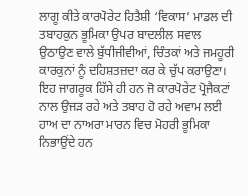ਲਾਗੂ ਕੀਤੇ ਕਾਰਪੋਰੇਟ ਹਿਤੈਸ਼ੀ ‘ਵਿਕਾਸ’ ਮਾਡਲ ਦੀ ਤਬਾਹਕੁਨ ਭੂਮਿਕਾ ਉਪਰ ਬਾਦਲੀਲ ਸਵਾਲ ਉਠਾਉਣ ਵਾਲੇ ਬੁੱਧੀਜੀਵੀਆਂ, ਚਿੰਤਕਾਂ ਅਤੇ ਜਮਹੂਰੀ ਕਾਰਕੁਨਾਂ ਨੂੰ ਦਹਿਸ਼ਤਜ਼ਦਾ ਕਰ ਕੇ ਚੁੱਪ ਕਰਾਉਣਾ। ਇਹ ਜਾਗਰੂਕ ਹਿੱਸੇ ਹੀ ਹਨ ਜੋ ਕਾਰਪੋਰੇਟ ਪ੍ਰੋਜੈਕਟਾਂ ਨਾਲ ਉਜੜ ਰਹੇ ਅਤੇ ਤਬਾਹ ਹੋ ਰਹੇ ਅਵਾਮ ਲਈ ਹਾਅ ਦਾ ਨਾਅਰਾ ਮਾਰਨ ਵਿਚ ਮੋਹਰੀ ਭੂਮਿਕਾ ਨਿਭਾਉਂਦੇ ਹਨ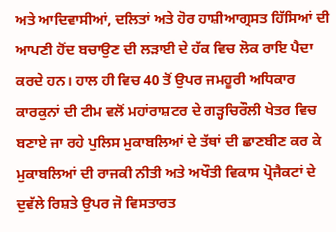ਅਤੇ ਆਦਿਵਾਸੀਆਂ, ਦਲਿਤਾਂ ਅਤੇ ਹੋਰ ਹਾਸ਼ੀਆਗ੍ਰਸਤ ਹਿੱਸਿਆਂ ਦੀ ਆਪਣੀ ਹੋਂਦ ਬਚਾਉਣ ਦੀ ਲੜਾਈ ਦੇ ਹੱਕ ਵਿਚ ਲੋਕ ਰਾਇ ਪੈਦਾ ਕਰਦੇ ਹਨ। ਹਾਲ ਹੀ ਵਿਚ 40 ਤੋਂ ਉਪਰ ਜਮਹੂਰੀ ਅਧਿਕਾਰ ਕਾਰਕੁਨਾਂ ਦੀ ਟੀਮ ਵਲੋਂ ਮਹਾਂਰਾਸ਼ਟਰ ਦੇ ਗੜ੍ਹਚਿਰੌਲੀ ਖੇਤਰ ਵਿਚ ਬਣਾਏ ਜਾ ਰਹੇ ਪੁਲਿਸ ਮੁਕਾਬਲਿਆਂ ਦੇ ਤੱਥਾਂ ਦੀ ਛਾਣਬੀਣ ਕਰ ਕੇ ਮੁਕਾਬਲਿਆਂ ਦੀ ਰਾਜਕੀ ਨੀਤੀ ਅਤੇ ਅਖੌਤੀ ਵਿਕਾਸ ਪ੍ਰੋਜੈਕਟਾਂ ਦੇ ਦੁਵੱਲੇ ਰਿਸ਼ਤੇ ਉਪਰ ਜੋ ਵਿਸਤਾਰਤ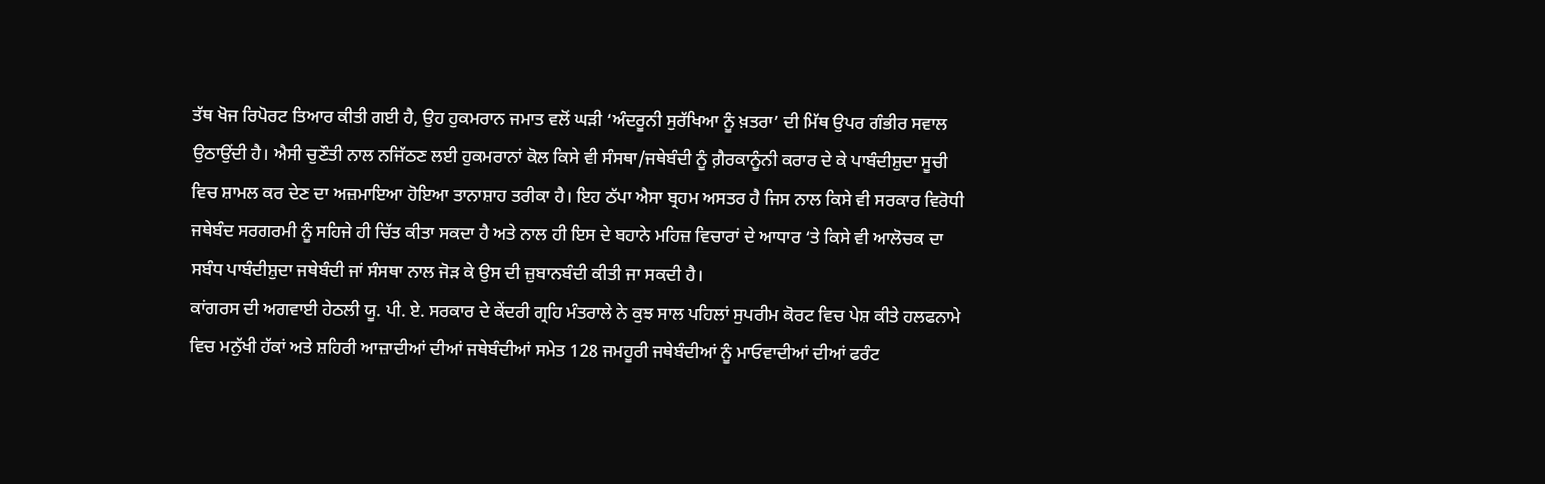ਤੱਥ ਖੋਜ ਰਿਪੋਰਟ ਤਿਆਰ ਕੀਤੀ ਗਈ ਹੈ, ਉਹ ਹੁਕਮਰਾਨ ਜਮਾਤ ਵਲੋਂ ਘੜੀ ‘ਅੰਦਰੂਨੀ ਸੁਰੱਖਿਆ ਨੂੰ ਖ਼ਤਰਾ’ ਦੀ ਮਿੱਥ ਉਪਰ ਗੰਭੀਰ ਸਵਾਲ ਉਠਾਉਂਦੀ ਹੈ। ਐਸੀ ਚੁਣੌਤੀ ਨਾਲ ਨਜਿੱਠਣ ਲਈ ਹੁਕਮਰਾਨਾਂ ਕੋਲ ਕਿਸੇ ਵੀ ਸੰਸਥਾ/ਜਥੇਬੰਦੀ ਨੂੰ ਗ਼ੈਰਕਾਨੂੰਨੀ ਕਰਾਰ ਦੇ ਕੇ ਪਾਬੰਦੀਸ਼ੁਦਾ ਸੂਚੀ ਵਿਚ ਸ਼ਾਮਲ ਕਰ ਦੇਣ ਦਾ ਅਜ਼ਮਾਇਆ ਹੋਇਆ ਤਾਨਾਸ਼ਾਹ ਤਰੀਕਾ ਹੈ। ਇਹ ਠੱਪਾ ਐਸਾ ਬ੍ਰਹਮ ਅਸਤਰ ਹੈ ਜਿਸ ਨਾਲ ਕਿਸੇ ਵੀ ਸਰਕਾਰ ਵਿਰੋਧੀ ਜਥੇਬੰਦ ਸਰਗਰਮੀ ਨੂੰ ਸਹਿਜੇ ਹੀ ਚਿੱਤ ਕੀਤਾ ਸਕਦਾ ਹੈ ਅਤੇ ਨਾਲ ਹੀ ਇਸ ਦੇ ਬਹਾਨੇ ਮਹਿਜ਼ ਵਿਚਾਰਾਂ ਦੇ ਆਧਾਰ ‘ਤੇ ਕਿਸੇ ਵੀ ਆਲੋਚਕ ਦਾ ਸਬੰਧ ਪਾਬੰਦੀਸ਼ੁਦਾ ਜਥੇਬੰਦੀ ਜਾਂ ਸੰਸਥਾ ਨਾਲ ਜੋੜ ਕੇ ਉਸ ਦੀ ਜ਼ੁਬਾਨਬੰਦੀ ਕੀਤੀ ਜਾ ਸਕਦੀ ਹੈ।
ਕਾਂਗਰਸ ਦੀ ਅਗਵਾਈ ਹੇਠਲੀ ਯੂ. ਪੀ. ਏ. ਸਰਕਾਰ ਦੇ ਕੇਂਦਰੀ ਗ੍ਰਹਿ ਮੰਤਰਾਲੇ ਨੇ ਕੁਝ ਸਾਲ ਪਹਿਲਾਂ ਸੁਪਰੀਮ ਕੋਰਟ ਵਿਚ ਪੇਸ਼ ਕੀਤੇ ਹਲਫਨਾਮੇ ਵਿਚ ਮਨੁੱਖੀ ਹੱਕਾਂ ਅਤੇ ਸ਼ਹਿਰੀ ਆਜ਼ਾਦੀਆਂ ਦੀਆਂ ਜਥੇਬੰਦੀਆਂ ਸਮੇਤ 128 ਜਮਹੂਰੀ ਜਥੇਬੰਦੀਆਂ ਨੂੰ ਮਾਓਵਾਦੀਆਂ ਦੀਆਂ ਫਰੰਟ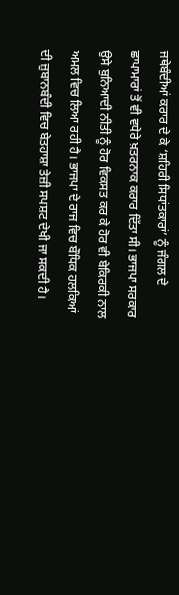ਜਥੇਬੰਦੀਆਂ ਕਰਾਰ ਦੇ ਕੇ ‘ਸ਼ਹਿਰੀ ਸਿਧਾਂਤਕਾਰਾਂ’ ਨੂੰ ਜੰਗਲ ਦੇ ਛਾਪਾਮਾਰਾਂ ਤੋਂ ਵੀ ਵਧੇਰੇ ਖ਼ਤਰਨਾਕ ਕਰਾਰ ਦਿੱਤਾ ਸੀ। ਭਾਜਪਾ ਸਰਕਾਰ ਉਸੇ ਬੁਨਿਆਦੀ ਨੀਤੀ ਨੂੰ ਹੋਰ ਵਿਕਸਤ ਕਰ ਕੇ ਹੋਰ ਵੀ ਬੇਕਿਰਕੀ ਨਾਲ ਅਮਲ ਵਿਚ ਲਿਆ ਰਹੀ ਹੈ। ਭਾਜਪਾ ਦੇ ਰਾਜ ਵਿਚ ਬੌਧਿਕ ਹਲਕਿਆਂ ਦੀ ਜ਼ੁਬਾਨਬੰਦੀ ਵਿਚ ਬੇਤਹਾਸ਼ਾ ਤੇਜ਼ੀ ਸਪਸ਼ਟ ਦੇਖੀ ਜਾ ਸਕਦੀ ਹੈ।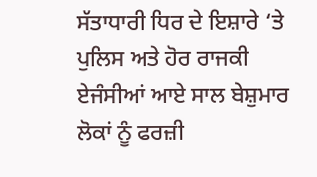ਸੱਤਾਧਾਰੀ ਧਿਰ ਦੇ ਇਸ਼ਾਰੇ ‘ਤੇ ਪੁਲਿਸ ਅਤੇ ਹੋਰ ਰਾਜਕੀ ਏਜੰਸੀਆਂ ਆਏ ਸਾਲ ਬੇਸ਼ੁਮਾਰ ਲੋਕਾਂ ਨੂੰ ਫਰਜ਼ੀ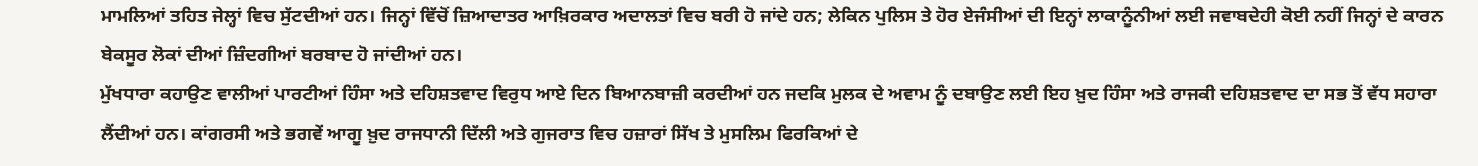ਮਾਮਲਿਆਂ ਤਹਿਤ ਜੇਲ੍ਹਾਂ ਵਿਚ ਸੁੱਟਦੀਆਂ ਹਨ। ਜਿਨ੍ਹਾਂ ਵਿੱਚੋਂ ਜ਼ਿਆਦਾਤਰ ਆਖ਼ਿਰਕਾਰ ਅਦਾਲਤਾਂ ਵਿਚ ਬਰੀ ਹੋ ਜਾਂਦੇ ਹਨ; ਲੇਕਿਨ ਪੁਲਿਸ ਤੇ ਹੋਰ ਏਜੰਸੀਆਂ ਦੀ ਇਨ੍ਹਾਂ ਲਾਕਾਨੂੰਨੀਆਂ ਲਈ ਜਵਾਬਦੇਹੀ ਕੋਈ ਨਹੀਂ ਜਿਨ੍ਹਾਂ ਦੇ ਕਾਰਨ ਬੇਕਸੂਰ ਲੋਕਾਂ ਦੀਆਂ ਜ਼ਿੰਦਗੀਆਂ ਬਰਬਾਦ ਹੋ ਜਾਂਦੀਆਂ ਹਨ।
ਮੁੱਖਧਾਰਾ ਕਹਾਉਣ ਵਾਲੀਆਂ ਪਾਰਟੀਆਂ ਹਿੰਸਾ ਅਤੇ ਦਹਿਸ਼ਤਵਾਦ ਵਿਰੁਧ ਆਏ ਦਿਨ ਬਿਆਨਬਾਜ਼ੀ ਕਰਦੀਆਂ ਹਨ ਜਦਕਿ ਮੁਲਕ ਦੇ ਅਵਾਮ ਨੂੰ ਦਬਾਉਣ ਲਈ ਇਹ ਖ਼ੁਦ ਹਿੰਸਾ ਅਤੇ ਰਾਜਕੀ ਦਹਿਸ਼ਤਵਾਦ ਦਾ ਸਭ ਤੋਂ ਵੱਧ ਸਹਾਰਾ ਲੈਂਦੀਆਂ ਹਨ। ਕਾਂਗਰਸੀ ਅਤੇ ਭਗਵੇਂ ਆਗੂ ਖ਼ੁਦ ਰਾਜਧਾਨੀ ਦਿੱਲੀ ਅਤੇ ਗੁਜਰਾਤ ਵਿਚ ਹਜ਼ਾਰਾਂ ਸਿੱਖ ਤੇ ਮੁਸਲਿਮ ਫਿਰਕਿਆਂ ਦੇ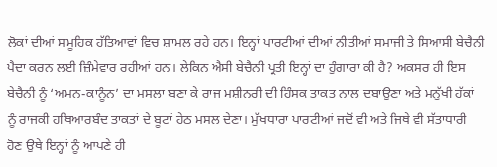ਲੋਕਾਂ ਦੀਆਂ ਸਮੂਹਿਕ ਹੱਤਿਆਵਾਂ ਵਿਚ ਸ਼ਾਮਲ ਰਹੇ ਹਨ। ਇਨ੍ਹਾਂ ਪਾਰਟੀਆਂ ਦੀਆਂ ਨੀਤੀਆਂ ਸਮਾਜੀ ਤੇ ਸਿਆਸੀ ਬੇਚੈਨੀ ਪੈਦਾ ਕਰਨ ਲਈ ਜ਼ਿੰਮੇਵਾਰ ਰਹੀਆਂ ਹਨ। ਲੇਕਿਨ ਐਸੀ ਬੇਚੈਨੀ ਪ੍ਰਤੀ ਇਨ੍ਹਾਂ ਦਾ ਹੁੰਗਾਰਾ ਕੀ ਹੈ? ਅਕਸਰ ਹੀ ਇਸ ਬੇਚੈਨੀ ਨੂੰ ‘ਅਮਨ-ਕਾਨੂੰਨ’ ਦਾ ਮਸਲਾ ਬਣਾ ਕੇ ਰਾਜ ਮਸ਼ੀਨਰੀ ਦੀ ਹਿੰਸਕ ਤਾਕਤ ਨਾਲ ਦਬਾਉਣਾ ਅਤੇ ਮਨੁੱਖੀ ਹੱਕਾਂ ਨੂੰ ਰਾਜਕੀ ਹਥਿਆਰਬੰਦ ਤਾਕਤਾਂ ਦੇ ਬੂਟਾਂ ਹੇਠ ਮਸਲ ਦੇਣਾ। ਮੁੱਖਧਾਰਾ ਪਾਰਟੀਆਂ ਜਦੋਂ ਵੀ ਅਤੇ ਜਿਥੇ ਵੀ ਸੱਤਾਧਾਰੀ ਹੋਣ ਉਥੇ ਇਨ੍ਹਾਂ ਨੂੰ ਆਪਣੇ ਹੀ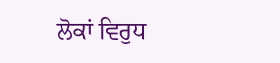ਲੋਕਾਂ ਵਿਰੁਧ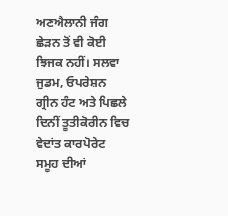ਅਣਐਲਾਨੀ ਜੰਗ ਛੇੜਨ ਤੋਂ ਵੀ ਕੋਈ ਝਿਜਕ ਨਹੀਂ। ਸਲਵਾ ਜੁਡਮ, ਓਪਰੇਸ਼ਨ ਗ੍ਰੀਨ ਹੰਟ ਅਤੇ ਪਿਛਲੇ ਦਿਨੀਂ ਤੂਤੀਕੋਰੀਨ ਵਿਚ ਵੇਦਾਂਤ ਕਾਰਪੋਰੇਟ ਸਮੂਹ ਦੀਆਂ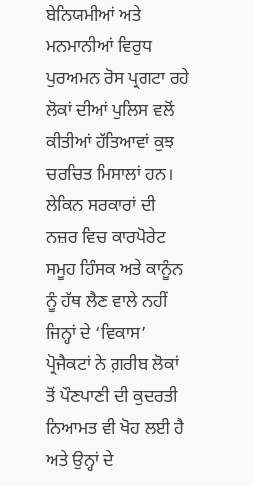ਬੇਨਿਯਮੀਆਂ ਅਤੇ ਮਨਮਾਨੀਆਂ ਵਿਰੁਧ ਪੁਰਅਮਨ ਰੋਸ ਪ੍ਰਗਟਾ ਰਹੇ ਲੋਕਾਂ ਦੀਆਂ ਪੁਲਿਸ ਵਲੋਂ ਕੀਤੀਆਂ ਹੱਤਿਆਵਾਂ ਕੁਝ ਚਰਚਿਤ ਮਿਸਾਲਾਂ ਹਨ। ਲੇਕਿਨ ਸਰਕਾਰਾਂ ਦੀ ਨਜ਼ਰ ਵਿਚ ਕਾਰਪੋਰੇਟ ਸਮੂਹ ਹਿੰਸਕ ਅਤੇ ਕਾਨੂੰਨ ਨੂੰ ਹੱਥ ਲੈਣ ਵਾਲੇ ਨਹੀਂ ਜਿਨ੍ਹਾਂ ਦੇ ‘ਵਿਕਾਸ’ ਪ੍ਰੋਜੈਕਟਾਂ ਨੇ ਗ਼ਰੀਬ ਲੋਕਾਂ ਤੋਂ ਪੌਣਪਾਣੀ ਦੀ ਕੁਦਰਤੀ ਨਿਆਮਤ ਵੀ ਖੋਹ ਲਈ ਹੈ ਅਤੇ ਉਨ੍ਹਾਂ ਦੇ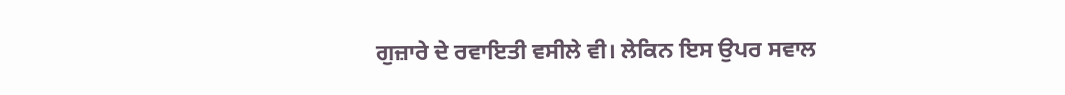ਗੁਜ਼ਾਰੇ ਦੇ ਰਵਾਇਤੀ ਵਸੀਲੇ ਵੀ। ਲੇਕਿਨ ਇਸ ਉਪਰ ਸਵਾਲ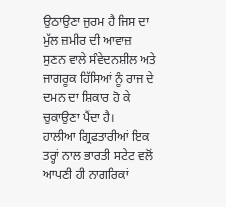ਉਠਾਉਣਾ ਜੁਰਮ ਹੈ ਜਿਸ ਦਾ ਮੁੱਲ ਜ਼ਮੀਰ ਦੀ ਆਵਾਜ਼ ਸੁਣਨ ਵਾਲੇ ਸੰਵੇਦਨਸ਼ੀਲ ਅਤੇ ਜਾਗਰੂਕ ਹਿੱਸਿਆਂ ਨੂੰ ਰਾਜ ਦੇ ਦਮਨ ਦਾ ਸ਼ਿਕਾਰ ਹੋ ਕੇ ਚੁਕਾਉਣਾ ਪੈਂਦਾ ਹੈ।
ਹਾਲੀਆ ਗ੍ਰਿਫਤਾਰੀਆਂ ਇਕ ਤਰ੍ਹਾਂ ਨਾਲ ਭਾਰਤੀ ਸਟੇਟ ਵਲੋਂ ਆਪਣੀ ਹੀ ਨਾਗਰਿਕਾਂ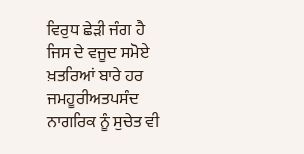ਵਿਰੁਧ ਛੇੜੀ ਜੰਗ ਹੈ ਜਿਸ ਦੇ ਵਜੂਦ ਸਮੋਏ ਖ਼ਤਰਿਆਂ ਬਾਰੇ ਹਰ ਜਮਹੂਰੀਅਤਪਸੰਦ ਨਾਗਰਿਕ ਨੂੰ ਸੁਚੇਤ ਵੀ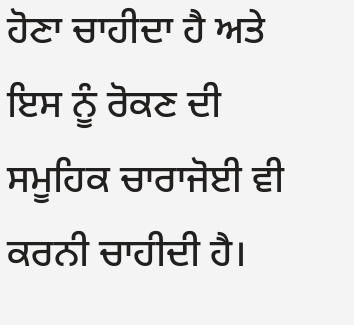ਹੋਣਾ ਚਾਹੀਦਾ ਹੈ ਅਤੇ ਇਸ ਨੂੰ ਰੋਕਣ ਦੀ ਸਮੂਹਿਕ ਚਾਰਾਜੋਈ ਵੀ ਕਰਨੀ ਚਾਹੀਦੀ ਹੈ।